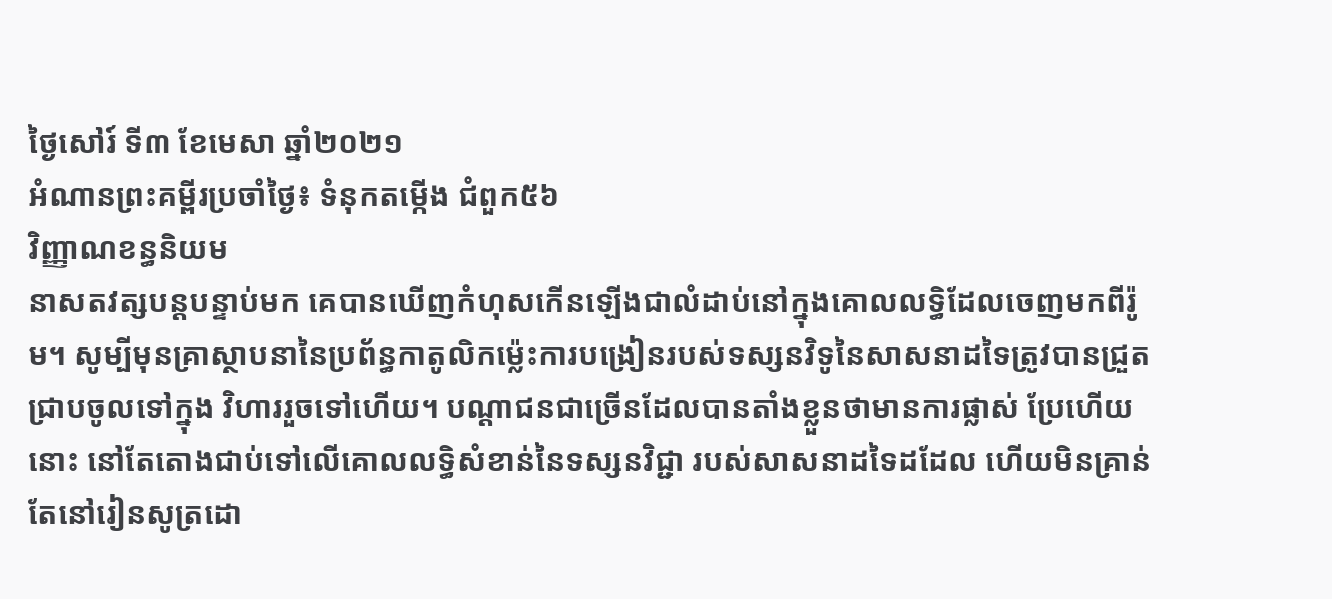ថ្ងៃសៅរ៍ ទី៣ ខែមេសា ឆ្នាំ២០២១
អំណានព្រះគម្ពីរប្រចាំថ្ងៃ៖ ទំនុកតម្កើង ជំពួក៥៦
វិញ្ញាណខន្ធនិយម
នាសតវត្សបន្តបន្ទាប់មក គេបានឃើញកំហុសកើនឡើងជាលំដាប់នៅក្នុងគោលលទ្ធិដែលចេញមកពីរ៉ូម។ សូម្បីមុនគ្រាស្ថាបនានៃប្រព័ន្ធកាតូលិកម៉្លេះការបង្រៀនរបស់ទស្សនវិទូនៃសាសនាដទៃត្រូវបានជ្រួតជ្រាបចូលទៅក្នុង វិហាររួចទៅហើយ។ បណ្តាជនជាច្រើនដែលបានតាំងខ្លួនថាមានការផ្លាស់ ប្រែហើយនោះ នៅតែតោងជាប់ទៅលើគោលលទ្ធិសំខាន់នៃទស្សនវិជ្ជា របស់សាសនាដទៃដដែល ហើយមិនគ្រាន់តែនៅរៀនសូត្រដោ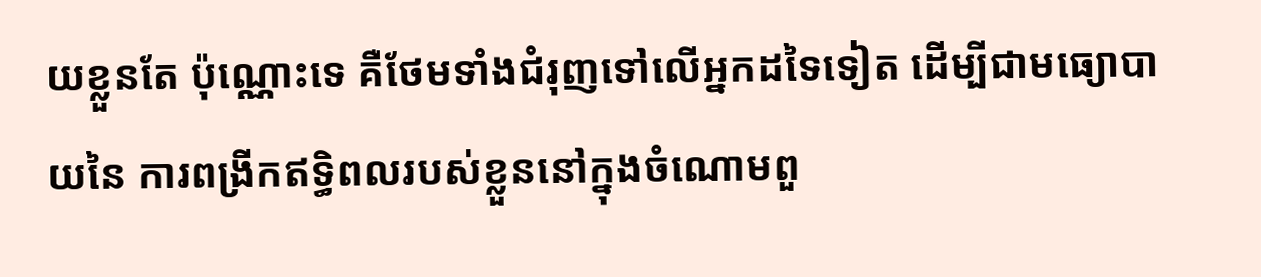យខ្លួនតែ ប៉ុណ្ណោះទេ គឺថែមទាំងជំរុញទៅលើអ្នកដទៃទៀត ដើម្បីជាមធ្យោបាយនៃ ការពង្រីកឥទ្ធិពលរបស់ខ្លួននៅក្នុងចំណោមពួ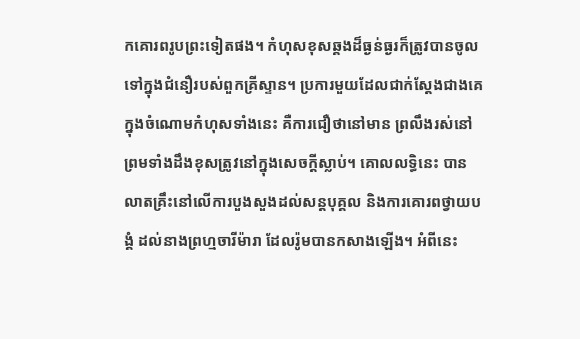កគោរពរូបព្រះទៀតផង។ កំហុសខុសឆ្គងដ៏ធ្ងន់ធ្ងរក៏ត្រូវបានចូលទៅក្នុងជំនឿរបស់ពួកគ្រីស្ទាន។ ប្រការមួយដែលជាក់ស្តែងជាងគេក្នុងចំណោមកំហុសទាំងនេះ គឺការជឿថានៅមាន ព្រលឹងរស់នៅ ព្រមទាំងដឹងខុសត្រូវនៅក្នុងសេចក្តីស្លាប់។ គោលលទ្ធិនេះ បានលាតគ្រឹះនៅលើការបួងសួងដល់សន្តបុគ្គល និងការគោរពថ្វាយបង្គំ ដល់នាងព្រហ្មចារីម៉ារា ដែលរ៉ូមបានកសាងឡើង។ អំពីនេះ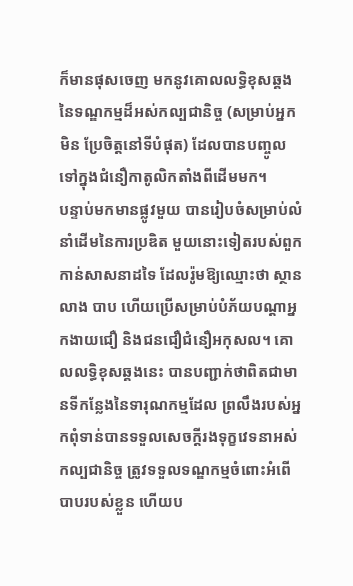ក៏មានផុសចេញ មកនូវគោលលទ្ធិខុសឆ្គងនៃទណ្ឌកម្មដ៏អស់កល្បជានិច្ច (សម្រាប់អ្នកមិន ប្រែចិត្តនៅទីបំផុត) ដែលបានបញ្ចូលទៅក្នុងជំនឿកាតូលិកតាំងពីដើមមក។
បន្ទាប់មកមានផ្លូវមួយ បានរៀបចំសម្រាប់លំនាំដើមនៃការប្រឌិត មួយនោះទៀតរបស់ពួកកាន់សាសនាដទៃ ដែលរ៉ូមឱ្យឈ្មោះថា ស្ថានលាង បាប ហើយប្រើសម្រាប់បំភ័យបណ្តាអ្នកងាយជឿ និងជនជឿជំនឿអកុសល។ គោលលទ្ធិខុសឆ្គងនេះ បានបញ្ជាក់ថាពិតជាមានទីកន្លែងនៃទារុណកម្មដែល ព្រលឹងរបស់អ្នកពុំទាន់បានទទួលសេចក្តីរងទុក្ខវេទនាអស់កល្បជានិច្ច ត្រូវទទួលទណ្ឌកម្មចំពោះអំពើបាបរបស់ខ្លួន ហើយប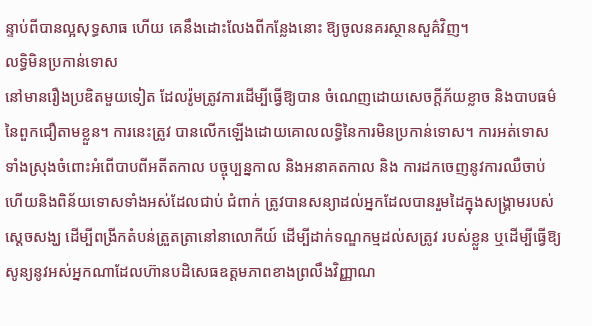ន្ទាប់ពីបានល្អសុទ្ធសាធ ហើយ គេនឹងដោះលែងពីកន្លែងនោះ ឱ្យចូលនគរស្ថានសួគ៌វិញ។
លទ្ធិមិនប្រកាន់ទោស
នៅមានរឿងប្រឌិតមួយទៀត ដែលរ៉ូមត្រូវការដើម្បីធ្វើឱ្យបាន ចំណេញដោយសេចក្តីភ័យខ្លាច និងបាបធម៌នៃពួកជឿតាមខ្លួន។ ការនេះត្រូវ បានលើកឡើងដោយគោលលទ្ធិនៃការមិនប្រកាន់ទោស។ ការអត់ទោស ទាំងស្រុងចំពោះអំពើបាបពីអតីតកាល បច្ចុប្បន្នកាល និងអនាគតកាល និង ការដកចេញនូវការឈឺចាប់ ហើយនិងពិន័យទោសទាំងអស់ដែលជាប់ ជំពាក់ ត្រូវបានសន្យាដល់អ្នកដែលបានរួមដៃក្នុងសង្គ្រាមរបស់ស្តេចសង្ឃ ដើម្បីពង្រីកតំបន់ត្រួតត្រានៅនាលោកីយ៍ ដើម្បីដាក់ទណ្ឌកម្មដល់សត្រូវ របស់ខ្លួន ឬដើម្បីធ្វើឱ្យសូន្យនូវអស់អ្នកណាដែលហ៊ានបដិសេធឧត្តមភាពខាងព្រលឹងវិញ្ញាណ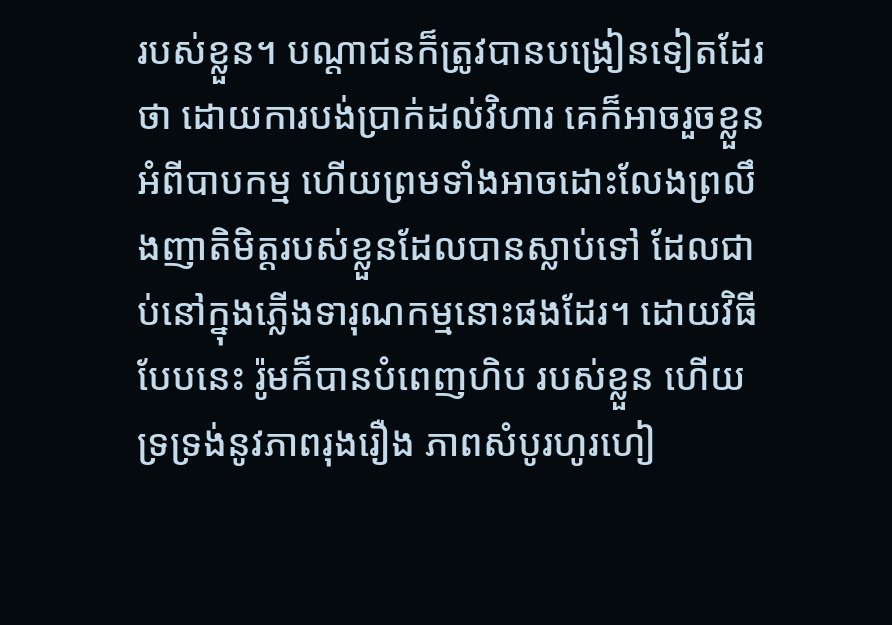របស់ខ្លួន។ បណ្តាជនក៏ត្រូវបានបង្រៀនទៀតដែរថា ដោយការបង់ប្រាក់ដល់វិហារ គេក៏អាចរួចខ្លួនអំពីបាបកម្ម ហើយព្រមទាំងអាចដោះលែងព្រលឹងញាតិមិត្តរបស់ខ្លួនដែលបានស្លាប់ទៅ ដែលជាប់នៅក្នុងភ្លើងទារុណកម្មនោះផងដែរ។ ដោយវិធីបែបនេះ រ៉ូមក៏បានបំពេញហិប របស់ខ្លួន ហើយទ្រទ្រង់នូវភាពរុងរឿង ភាពសំបូរហូរហៀ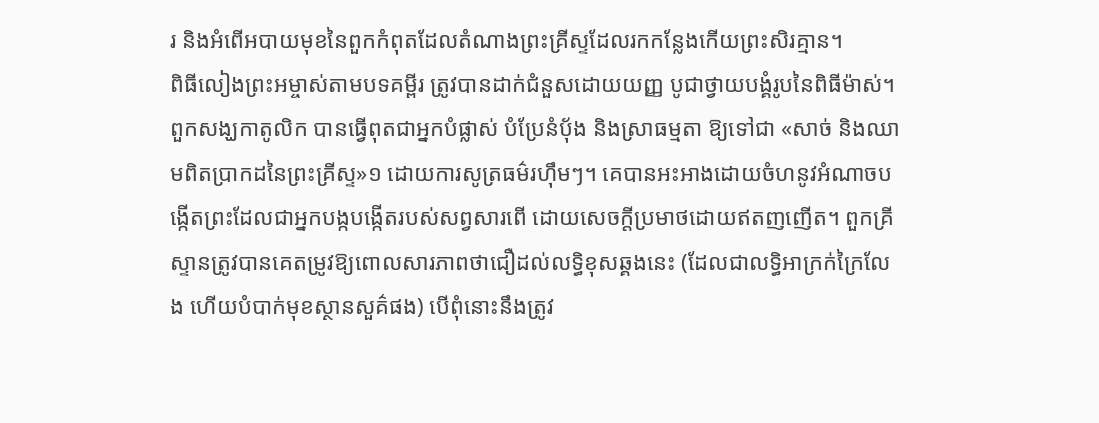រ និងអំពើអបាយមុខនៃពួកកំពុតដែលតំណាងព្រះគ្រីស្ទដែលរកកន្លែងកើយព្រះសិរគ្មាន។
ពិធីលៀងព្រះអម្ចាស់តាមបទគម្ពីរ ត្រូវបានដាក់ជំនួសដោយយញ្ញ បូជាថ្វាយបង្គំរូបនៃពិធីម៉ាស់។ ពួកសង្ឃកាតូលិក បានធ្វើពុតជាអ្នកបំផ្លាស់ បំប្រែនំបុ័ង និងស្រាធម្មតា ឱ្យទៅជា «សាច់ និងឈាមពិតប្រាកដនៃព្រះគ្រីស្ទ»១ ដោយការសូត្រធម៌រហ៊ឹមៗ។ គេបានអះអាងដោយចំហនូវអំណាចបង្កើតព្រះដែលជាអ្នកបង្កបង្កើតរបស់សព្វសារពើ ដោយសេចក្តីប្រមាថដោយឥតញញើត។ ពួកគ្រីស្ទានត្រូវបានគេតម្រូវឱ្យពោលសារភាពថាជឿដល់លទ្ធិខុសឆ្គងនេះ (ដែលជាលទ្ធិអាក្រក់ក្រៃលែង ហើយបំបាក់មុខស្ថានសួគ៌ផង) បើពុំនោះនឹងត្រូវ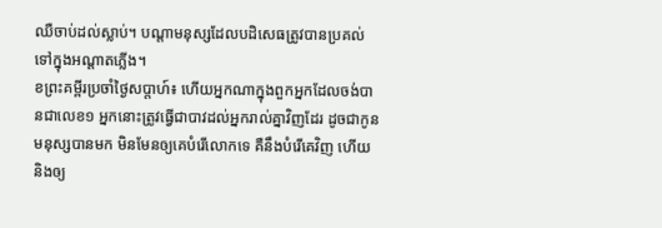ឈឺចាប់ដល់ស្លាប់។ បណ្តាមនុស្សដែលបដិសេធត្រូវបានប្រគល់ទៅក្នុងអណ្តាតភ្លើង។
ខព្រះគម្ពីរប្រចាំថ្ងៃសប្តាហ៍៖ ហើយអ្នកណាក្នុងពួកអ្នកដែលចង់បានជាលេខ១ អ្នកនោះត្រូវធ្វើជាបាវដល់អ្នករាល់គ្នាវិញដែរ ដូចជាកូនមនុស្សបានមក មិនមែនឲ្យគេបំរើលោកទេ គឺនឹងបំរើគេវិញ ហើយនិងឲ្យ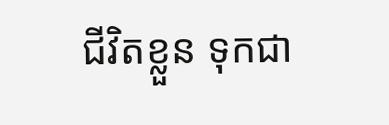ជីវិតខ្លួន ទុកជា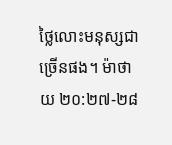ថ្លៃលោះមនុស្សជាច្រើនផង។ ម៉ាថាយ ២០:២៧-២៨